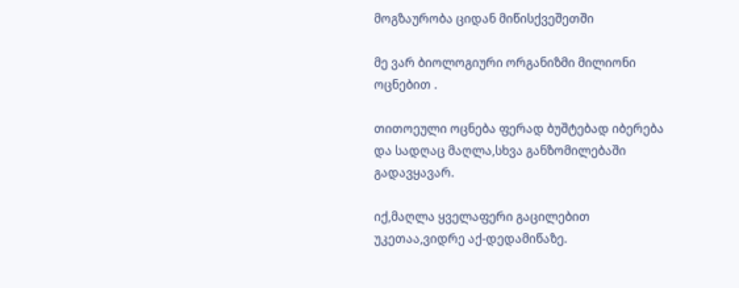მოგზაურობა ციდან მიწისქვეშეთში

მე ვარ ბიოლოგიური ორგანიზმი მილიონი ოცნებით .

თითოეული ოცნება ფერად ბუშტებად იბერება და სადღაც მაღლა,სხვა განზომილებაში გადავყავარ.

იქ,მაღლა ყველაფერი გაცილებით უკეთაა,ვიდრე აქ-დედამიწაზე.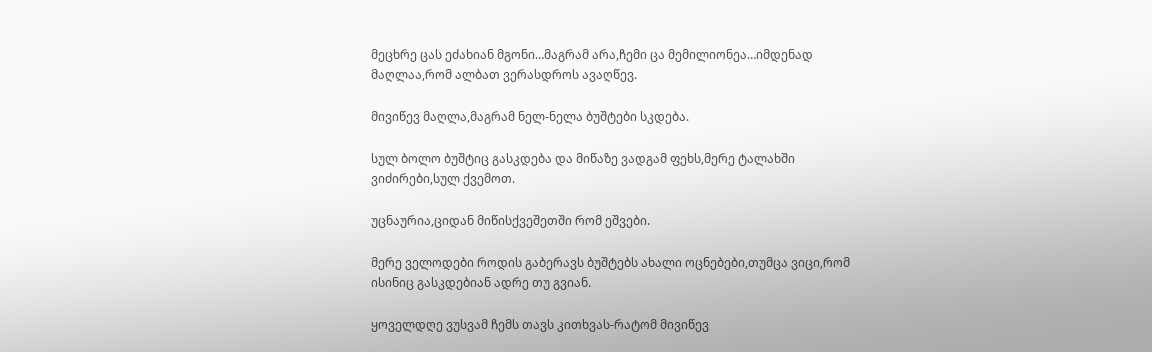მეცხრე ცას ეძახიან მგონი…მაგრამ არა,ჩემი ცა მემილიონეა…იმდენად მაღლაა,რომ ალბათ ვერასდროს ავაღწევ.

მივიწევ მაღლა,მაგრამ ნელ-ნელა ბუშტები სკდება.

სულ ბოლო ბუშტიც გასკდება და მიწაზე ვადგამ ფეხს,მერე ტალახში ვიძირები,სულ ქვემოთ.

უცნაურია,ციდან მიწისქვეშეთში რომ ეშვები.

მერე ველოდები როდის გაბერავს ბუშტებს ახალი ოცნებები,თუმცა ვიცი,რომ ისინიც გასკდებიან ადრე თუ გვიან.

ყოველდღე ვუსვამ ჩემს თავს კითხვას-რატომ მივიწევ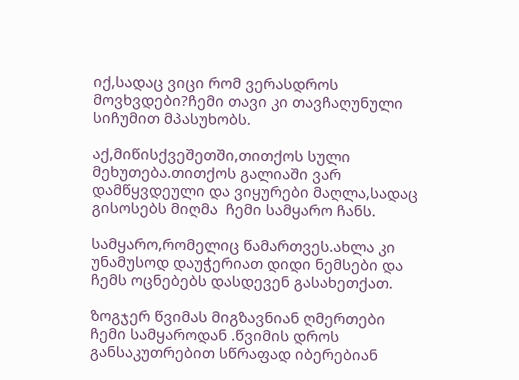იქ,სადაც ვიცი რომ ვერასდროს მოვხვდები?ჩემი თავი კი თავჩაღუნული სიჩუმით მპასუხობს.

აქ,მიწისქვეშეთში,თითქოს სული მეხუთება.თითქოს გალიაში ვარ დამწყვდეული და ვიყურები მაღლა,სადაც გისოსებს მიღმა  ჩემი სამყარო ჩანს.

სამყარო,რომელიც წამართვეს.ახლა კი უნამუსოდ დაუჭერიათ დიდი ნემსები და ჩემს ოცნებებს დასდევენ გასახეთქათ.

ზოგჯერ წვიმას მიგზავნიან ღმერთები ჩემი სამყაროდან .წვიმის დროს განსაკუთრებით სწრაფად იბერებიან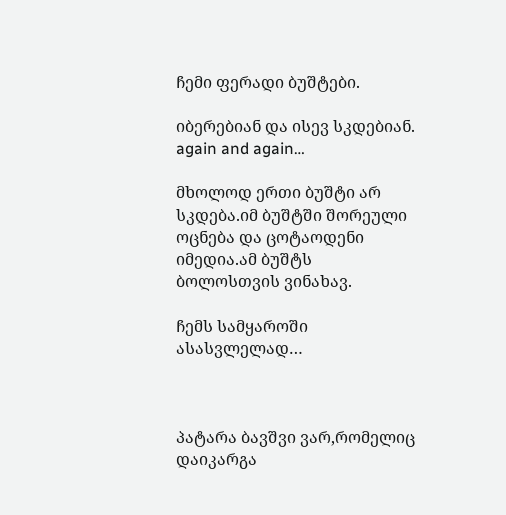ჩემი ფერადი ბუშტები.

იბერებიან და ისევ სკდებიან. again and again…

მხოლოდ ერთი ბუშტი არ სკდება.იმ ბუშტში შორეული ოცნება და ცოტაოდენი იმედია.ამ ბუშტს ბოლოსთვის ვინახავ.

ჩემს სამყაროში ასასვლელად…



პატარა ბავშვი ვარ,რომელიც დაიკარგა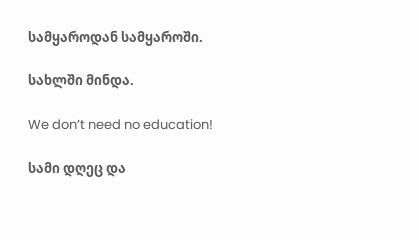სამყაროდან სამყაროში.

სახლში მინდა.

We don’t need no education!

სამი დღეც და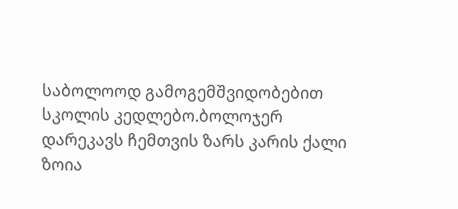საბოლოოდ გამოგემშვიდობებით სკოლის კედლებო.ბოლოჯერ დარეკავს ჩემთვის ზარს კარის ქალი ზოია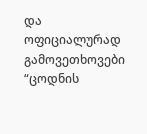და  ოფიციალურად გამოვეთხოვები “ცოდნის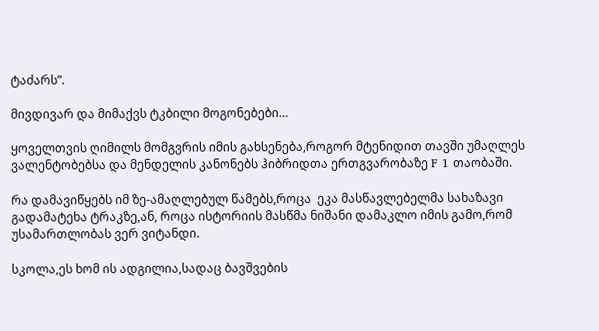ტაძარს”.

მივდივარ და მიმაქვს ტკბილი მოგონებები…

ყოველთვის ღიმილს მომგვრის იმის გახსენება,როგორ მტენიდით თავში უმაღლეს ვალენტობებსა და მენდელის კანონებს ჰიბრიდთა ერთგვარობაზე F 1 თაობაში.

რა დამავიწყებს იმ ზე-ამაღლებულ წამებს,როცა  ეკა მასწავლებელმა სახაზავი გადამატეხა ტრაკზე,ან, როცა ისტორიის მასწმა ნიშანი დამაკლო იმის გამო,რომ უსამართლობას ვერ ვიტანდი.

სკოლა,ეს ხომ ის ადგილია,სადაც ბავშვების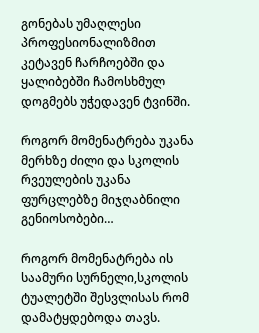გონებას უმაღლესი პროფესიონალიზმით კეტავენ ჩარჩოებში და ყალიბებში ჩამოსხმულ დოგმებს უჭედავენ ტვინში.

როგორ მომენატრება უკანა მერხზე ძილი და სკოლის რვეულების უკანა ფურცლებზე მიჯღაბნილი გენიოსობები…

როგორ მომენატრება ის საამური სურნელი,სკოლის ტუალეტში შესვლისას რომ დამატყდებოდა თავს.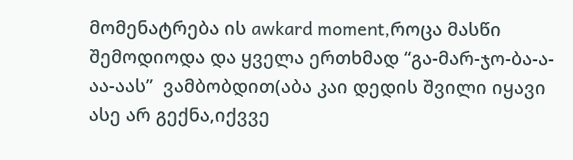მომენატრება ის awkard moment,როცა მასწი  შემოდიოდა და ყველა ერთხმად “გა-მარ-ჯო-ბა-ა-აა-აას”  ვამბობდით(აბა კაი დედის შვილი იყავი ასე არ გექნა,იქვვე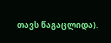თავს წაგაცლიდა).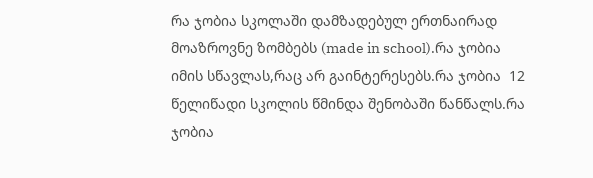რა ჯობია სკოლაში დამზადებულ ერთნაირად მოაზროვნე ზომბებს (made in school).რა ჯობია იმის სწავლას,რაც არ გაინტერესებს.რა ჯობია  12 წელიწადი სკოლის წმინდა შენობაში წანწალს.რა ჯობია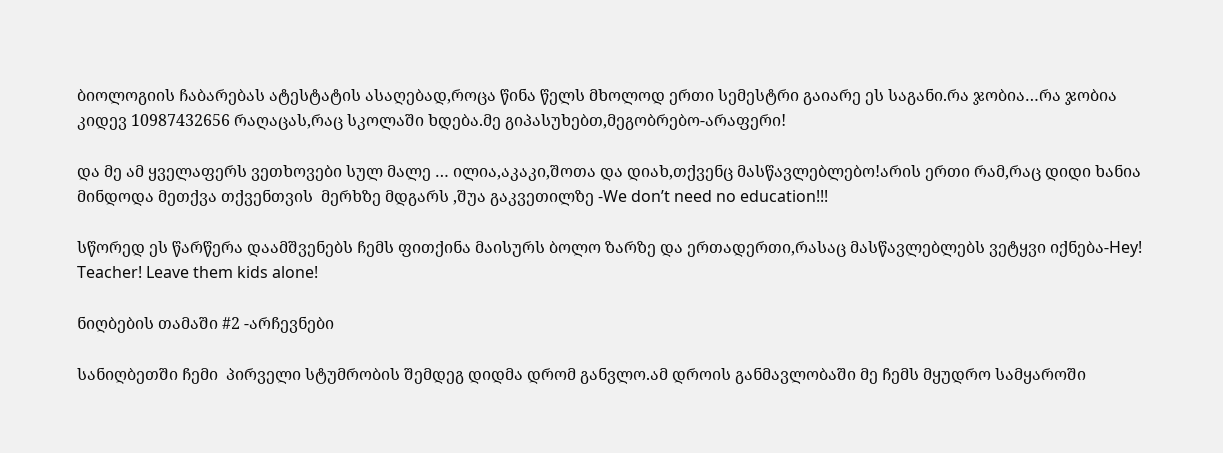ბიოლოგიის ჩაბარებას ატესტატის ასაღებად,როცა წინა წელს მხოლოდ ერთი სემესტრი გაიარე ეს საგანი.რა ჯობია…რა ჯობია კიდევ 10987432656 რაღაცას,რაც სკოლაში ხდება.მე გიპასუხებთ,მეგობრებო-არაფერი!

და მე ამ ყველაფერს ვეთხოვები სულ მალე … ილია,აკაკი,შოთა და დიახ,თქვენც მასწავლებლებო!არის ერთი რამ,რაც დიდი ხანია მინდოდა მეთქვა თქვენთვის  მერხზე მდგარს ,შუა გაკვეთილზე -We don’t need no education!!!

სწორედ ეს წარწერა დაამშვენებს ჩემს ფითქინა მაისურს ბოლო ზარზე და ერთადერთი,რასაც მასწავლებლებს ვეტყვი იქნება-Hey! Teacher! Leave them kids alone!

ნიღბების თამაში #2 -არჩევნები

სანიღბეთში ჩემი  პირველი სტუმრობის შემდეგ დიდმა დრომ განვლო.ამ დროის განმავლობაში მე ჩემს მყუდრო სამყაროში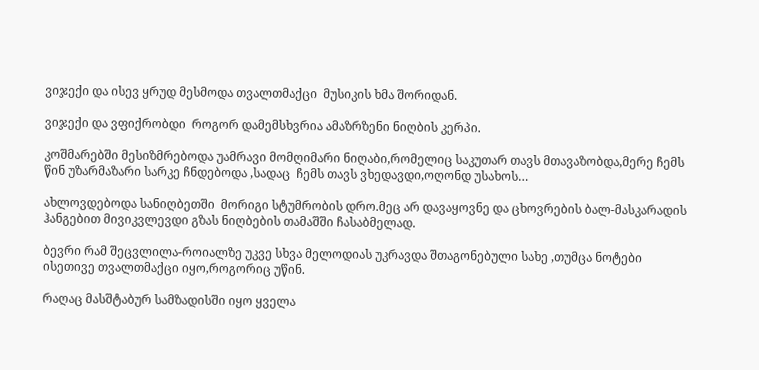ვიჯექი და ისევ ყრუდ მესმოდა თვალთმაქცი  მუსიკის ხმა შორიდან.

ვიჯექი და ვფიქრობდი  როგორ დამემსხვრია ამაზრზენი ნიღბის კერპი.

კოშმარებში მესიზმრებოდა უამრავი მომღიმარი ნიღაბი,რომელიც საკუთარ თავს მთავაზობდა,მერე ჩემს წინ უზარმაზარი სარკე ჩნდებოდა ,სადაც  ჩემს თავს ვხედავდი,ოღონდ უსახოს…

ახლოვდებოდა სანიღბეთში  მორიგი სტუმრობის დრო.მეც არ დავაყოვნე და ცხოვრების ბალ-მასკარადის ჰანგებით მივიკვლევდი გზას ნიღბების თამაშში ჩასაბმელად.

ბევრი რამ შეცვლილა-როიალზე უკვე სხვა მელოდიას უკრავდა შთაგონებული სახე ,თუმცა ნოტები ისეთივე თვალთმაქცი იყო,როგორიც უწინ.

რაღაც მასშტაბურ სამზადისში იყო ყველა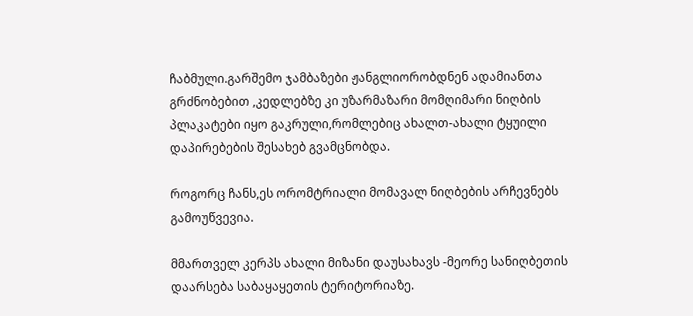ჩაბმული.გარშემო ჯამბაზები ჟანგლიორობდნენ ადამიანთა გრძნობებით ,კედლებზე კი უზარმაზარი მომღიმარი ნიღბის პლაკატები იყო გაკრული,რომლებიც ახალთ-ახალი ტყუილი დაპირებების შესახებ გვამცნობდა.

როგორც ჩანს,ეს ორომტრიალი მომავალ ნიღბების არჩევნებს გამოუწვევია.

მმართველ კერპს ახალი მიზანი დაუსახავს -მეორე სანიღბეთის დაარსება საბაყაყეთის ტერიტორიაზე.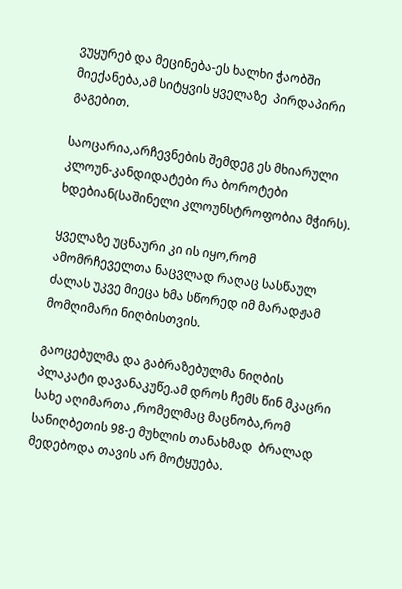ვუყურებ და მეცინება-ეს ხალხი ჭაობში მიექანება,ამ სიტყვის ყველაზე  პირდაპირი გაგებით.

საოცარია,არჩევნების შემდეგ ეს მხიარული კლოუნ-კანდიდატები რა ბოროტები ხდებიან(საშინელი კლოუნსტროფობია მჭირს).

ყველაზე უცნაური კი ის იყო,რომ ამომრჩეველთა ნაცვლად რაღაც სასწაულ ძალას უკვე მიეცა ხმა სწორედ იმ მარადჟამ მომღიმარი ნიღბისთვის.

გაოცებულმა და გაბრაზებულმა ნიღბის პლაკატი დავანაკუწე.ამ დროს ჩემს წინ მკაცრი სახე აღიმართა ,რომელმაც მაცნობა,რომ სანიღბეთის 98-ე მუხლის თანახმად  ბრალად მედებოდა თავის არ მოტყუება.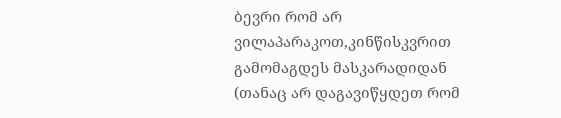ბევრი რომ არ ვილაპარაკოთ,კინწისკვრით გამომაგდეს მასკარადიდან (თანაც არ დაგავიწყდეთ რომ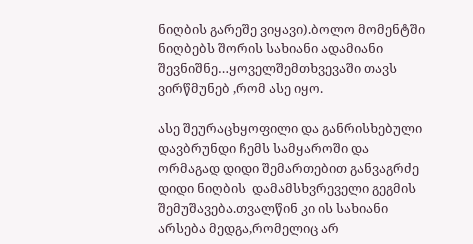ნიღბის გარეშე ვიყავი).ბოლო მომენტში ნიღბებს შორის სახიანი ადამიანი შევნიშნე…ყოველშემთხვევაში თავს ვირწმუნებ ,რომ ასე იყო.

ასე შეურაცხყოფილი და განრისხებული დავბრუნდი ჩემს სამყაროში და ორმაგად დიდი შემართებით განვაგრძე  დიდი ნიღბის  დამამსხვრეველი გეგმის შემუშავება.თვალწინ კი ის სახიანი არსება მედგა,რომელიც არ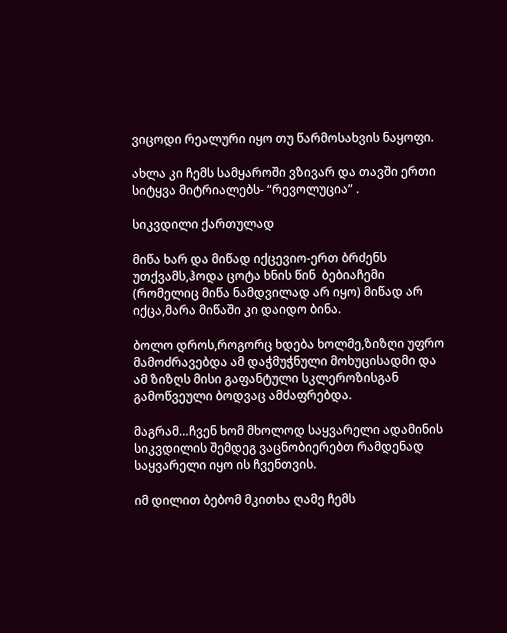ვიცოდი რეალური იყო თუ წარმოსახვის ნაყოფი.

ახლა კი ჩემს სამყაროში ვზივარ და თავში ერთი სიტყვა მიტრიალებს- “რევოლუცია” .

სიკვდილი ქართულად

მიწა ხარ და მიწად იქცევიო-ერთ ბრძენს უთქვამს,ჰოდა ცოტა ხნის წინ  ბებიაჩემი (რომელიც მიწა ნამდვილად არ იყო) მიწად არ იქცა,მარა მიწაში კი დაიდო ბინა.

ბოლო დროს,როგორც ხდება ხოლმე,ზიზღი უფრო მამოძრავებდა ამ დაჭმუჭნული მოხუცისადმი და ამ ზიზღს მისი გაფანტული სკლეროზისგან  გამოწვეული ბოდვაც ამძაფრებდა.

მაგრამ…ჩვენ ხომ მხოლოდ საყვარელი ადამინის სიკვდილის შემდეგ ვაცნობიერებთ რამდენად საყვარელი იყო ის ჩვენთვის.

იმ დილით ბებომ მკითხა ღამე ჩემს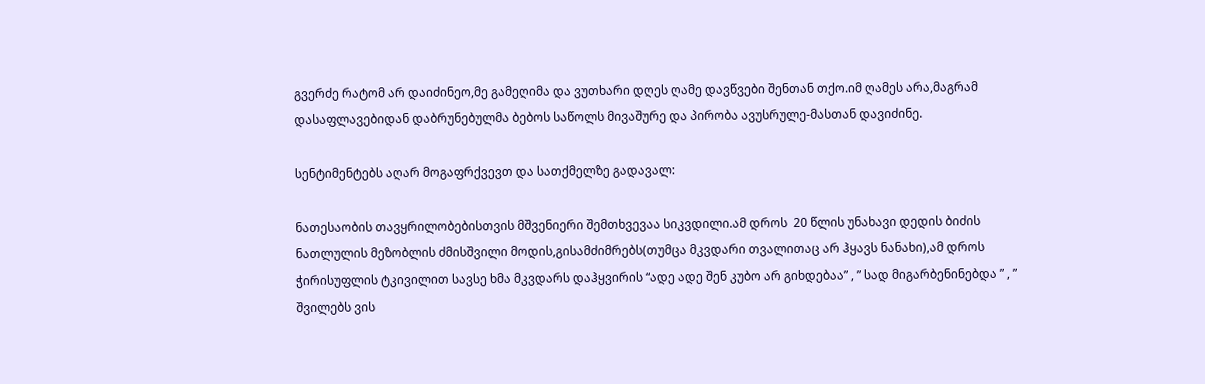გვერძე რატომ არ დაიძინეო,მე გამეღიმა და ვუთხარი დღეს ღამე დავწვები შენთან თქო.იმ ღამეს არა,მაგრამ დასაფლავებიდან დაბრუნებულმა ბებოს საწოლს მივაშურე და პირობა ავუსრულე-მასთან დავიძინე.

სენტიმენტებს აღარ მოგაფრქვევთ და სათქმელზე გადავალ:

ნათესაობის თავყრილობებისთვის მშვენიერი შემთხვევაა სიკვდილი.ამ დროს  20 წლის უნახავი დედის ბიძის ნათლულის მეზობლის ძმისშვილი მოდის,გისამძიმრებს(თუმცა მკვდარი თვალითაც არ ჰყავს ნანახი),ამ დროს ჭირისუფლის ტკივილით სავსე ხმა მკვდარს დაჰყვირის “ადე ადე შენ კუბო არ გიხდებაა” , ” სად მიგარბენინებდა ” , ” შვილებს ვის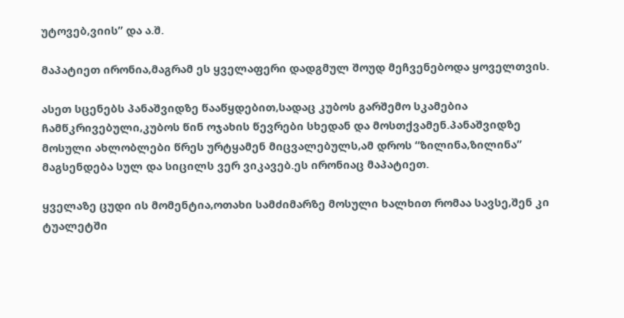უტოვებ,ვიის” და ა.შ.

მაპატიეთ ირონია,მაგრამ ეს ყველაფერი დადგმულ შოუდ მეჩვენებოდა ყოველთვის.

ასეთ სცენებს პანაშვიდზე წააწყდებით,სადაც კუბოს გარშემო სკამებია ჩამწკრივებული,კუბოს წინ ოჯახის წევრები სხედან და მოსთქვამენ.პანაშვიდზე მოსული ახლობლები წრეს ურტყამენ მიცვალებულს,ამ დროს “ზილინა,ზილინა” მაგსენდება სულ და სიცილს ვერ ვიკავებ.ეს ირონიაც მაპატიეთ.

ყველაზე ცუდი ის მომენტია,ოთახი სამძიმარზე მოსული ხალხით რომაა სავსე,შენ კი ტუალეტში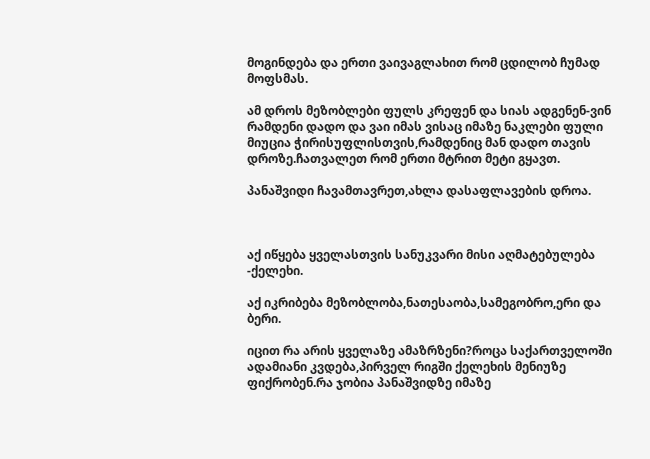მოგინდება და ერთი ვაივაგლახით რომ ცდილობ ჩუმად მოფსმას.

ამ დროს მეზობლები ფულს კრეფენ და სიას ადგენენ-ვინ რამდენი დადო და ვაი იმას ვისაც იმაზე ნაკლები ფული მიუცია ჭირისუფლისთვის,რამდენიც მან დადო თავის დროზე.ჩათვალეთ რომ ერთი მტრით მეტი გყავთ.

პანაშვიდი ჩავამთავრეთ,ახლა დასაფლავების დროა.



აქ იწყება ყველასთვის სანუკვარი მისი აღმატებულება -ქელეხი.

აქ იკრიბება მეზობლობა,ნათესაობა,სამეგობრო,ერი და ბერი.

იცით რა არის ყველაზე ამაზრზენი?როცა საქართველოში ადამიანი კვდება,პირველ რიგში ქელეხის მენიუზე ფიქრობენ.რა ჯობია პანაშვიდზე იმაზე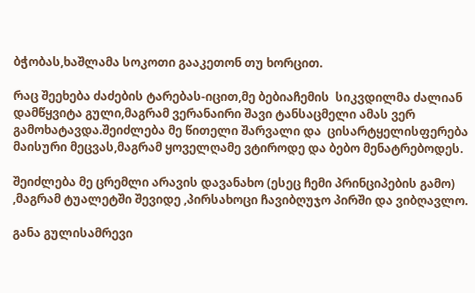ბჭობას,ხაშლამა სოკოთი გააკეთონ თუ ხორცით.

რაც შეეხება ძაძების ტარებას-იცით,მე ბებიაჩემის  სიკვდილმა ძალიან დამწყვიტა გული,მაგრამ ვერანაირი შავი ტანსაცმელი ამას ვერ გამოხატავდა.შეიძლება მე წითელი შარვალი და  ცისარტყელისფერება მაისური მეცვას,მაგრამ ყოველღამე ვტიროდე და ბებო მენატრებოდეს.

შეიძლება მე ცრემლი არავის დავანახო (ესეც ჩემი პრინციპების გამო) ,მაგრამ ტუალეტში შევიდე ,პირსახოცი ჩავიბღუჯო პირში და ვიბღავლო.

განა გულისამრევი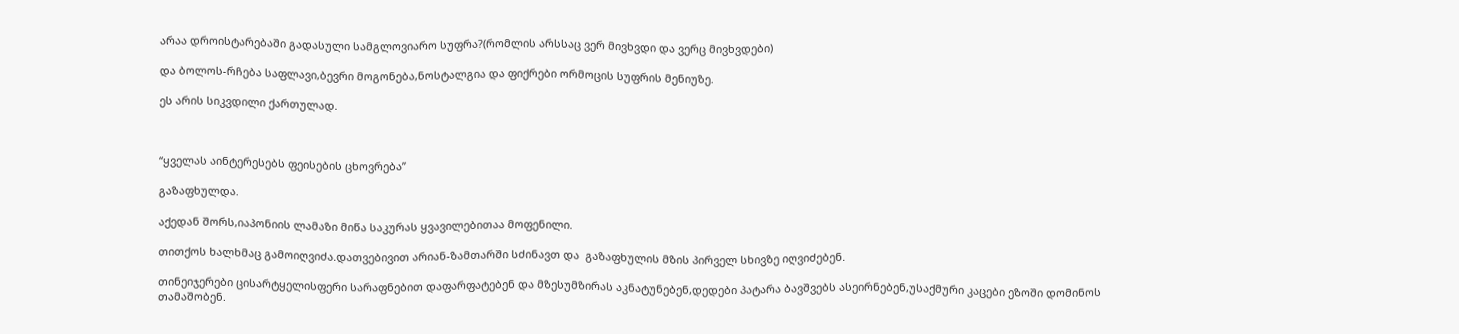არაა დროისტარებაში გადასული სამგლოვიარო სუფრა?(რომლის არსსაც ვერ მივხვდი და ვერც მივხვდები)

და ბოლოს-რჩება საფლავი,ბევრი მოგონება,ნოსტალგია და ფიქრები ორმოცის სუფრის მენიუზე.

ეს არის სიკვდილი ქართულად.



“ყველას აინტერესებს ფეისების ცხოვრება”

გაზაფხულდა.

აქედან შორს,იაპონიის ლამაზი მიწა საკურას ყვავილებითაა მოფენილი.

თითქოს ხალხმაც გამოიღვიძა.დათვებივით არიან-ზამთარში სძინავთ და  გაზაფხულის მზის პირველ სხივზე იღვიძებენ.

თინეიჯერები ცისარტყელისფერი სარაფნებით დაფარფატებენ და მზესუმზირას აკნატუნებენ,დედები პატარა ბავშვებს ასეირნებენ,უსაქმური კაცები ეზოში დომინოს თამაშობენ.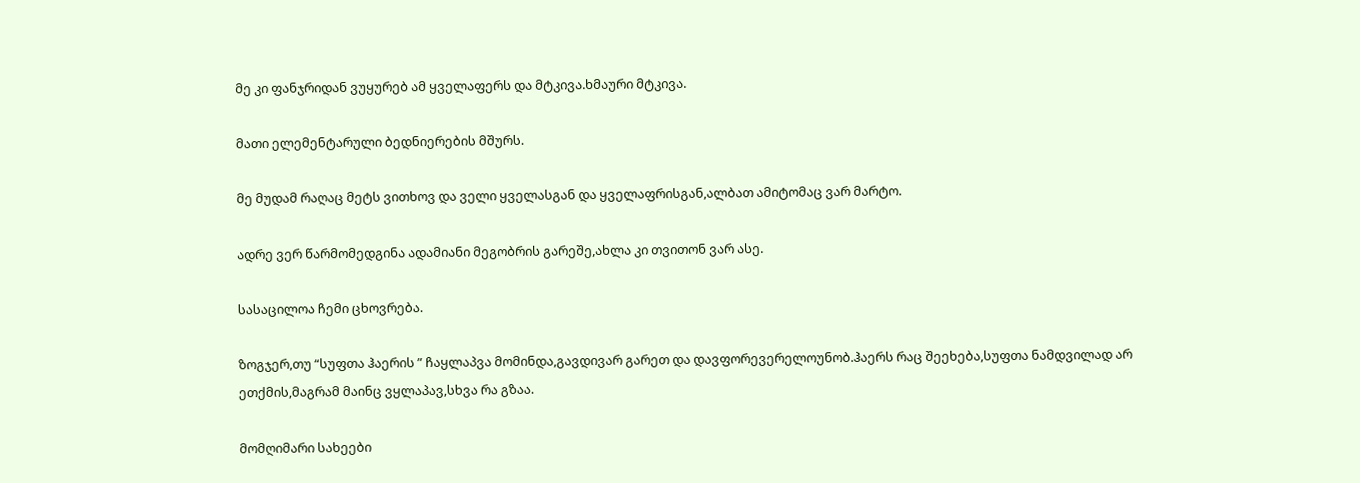მე კი ფანჯრიდან ვუყურებ ამ ყველაფერს და მტკივა.ხმაური მტკივა.

მათი ელემენტარული ბედნიერების მშურს.

მე მუდამ რაღაც მეტს ვითხოვ და ველი ყველასგან და ყველაფრისგან,ალბათ ამიტომაც ვარ მარტო.

ადრე ვერ წარმომედგინა ადამიანი მეგობრის გარეშე,ახლა კი თვითონ ვარ ასე.

სასაცილოა ჩემი ცხოვრება.

ზოგჯერ,თუ “სუფთა ჰაერის ” ჩაყლაპვა მომინდა,გავდივარ გარეთ და დავფორევერელოუნობ.ჰაერს რაც შეეხება,სუფთა ნამდვილად არ ეთქმის,მაგრამ მაინც ვყლაპავ,სხვა რა გზაა.

მომღიმარი სახეები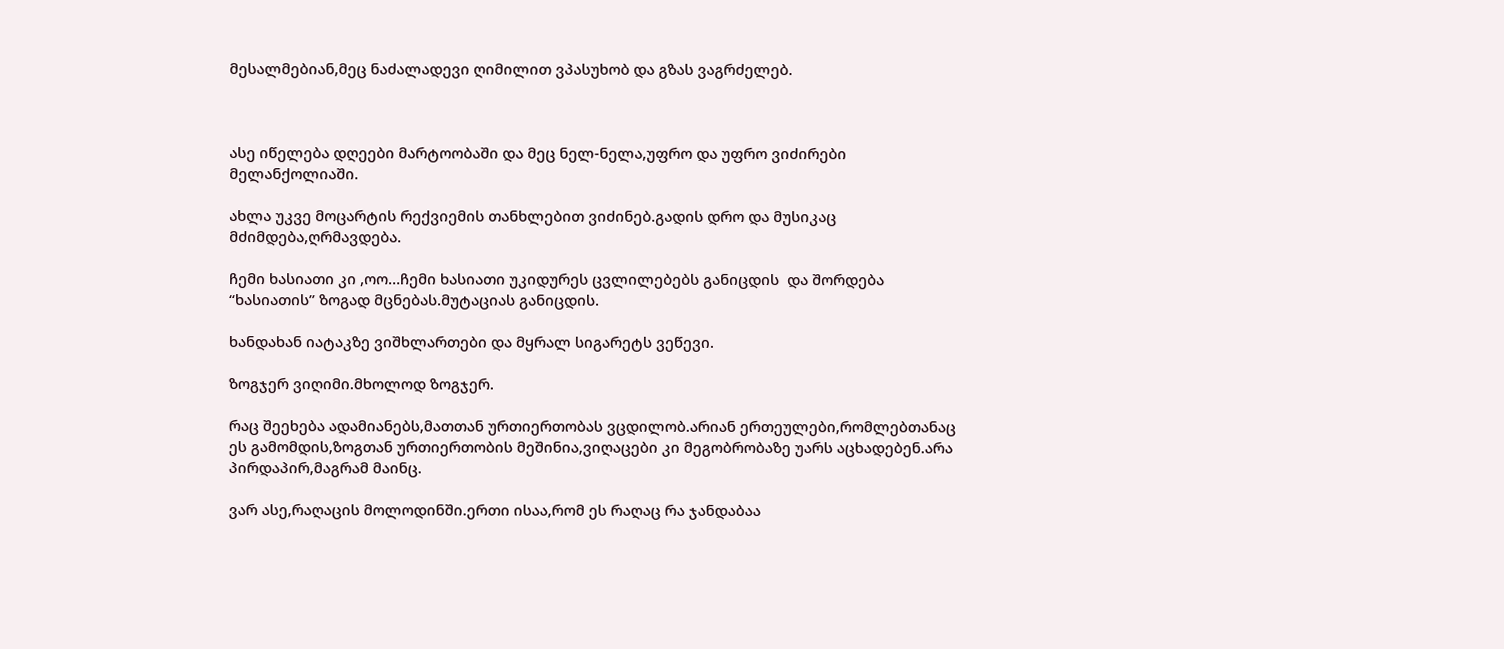მესალმებიან,მეც ნაძალადევი ღიმილით ვპასუხობ და გზას ვაგრძელებ.



ასე იწელება დღეები მარტოობაში და მეც ნელ-ნელა,უფრო და უფრო ვიძირები მელანქოლიაში.

ახლა უკვე მოცარტის რექვიემის თანხლებით ვიძინებ.გადის დრო და მუსიკაც მძიმდება,ღრმავდება.

ჩემი ხასიათი კი ,ოო…ჩემი ხასიათი უკიდურეს ცვლილებებს განიცდის  და შორდება “ხასიათის” ზოგად მცნებას.მუტაციას განიცდის.

ხანდახან იატაკზე ვიშხლართები და მყრალ სიგარეტს ვეწევი.

ზოგჯერ ვიღიმი.მხოლოდ ზოგჯერ.

რაც შეეხება ადამიანებს,მათთან ურთიერთობას ვცდილობ.არიან ერთეულები,რომლებთანაც ეს გამომდის,ზოგთან ურთიერთობის მეშინია,ვიღაცები კი მეგობრობაზე უარს აცხადებენ.არა პირდაპირ,მაგრამ მაინც.

ვარ ასე,რაღაცის მოლოდინში.ერთი ისაა,რომ ეს რაღაც რა ჯანდაბაა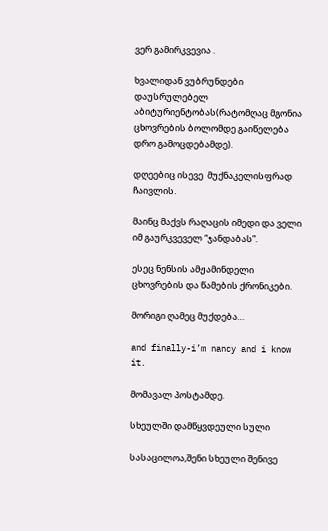ვერ გამირკვევია .

ხვალიდან ვუბრუნდები დაუსრულებელ აბიტურიენტობას(რატომღაც მგონია ცხოვრების ბოლომდე გაიწელება დრო გამოცდებამდე).

დღეებიც ისევე  მუქნაკელისფრად ჩაივლის.

მაინც მაქვს რაღაცის იმედი და ველი იმ გაურკვეველ “ჯანდაბას”.

ესეც ნენსის ამჟამინდელი ცხოვრების და წამების ქრონიკები.

მორიგი ღამეც მუქდება…

and finally-i’m nancy and i know it.

მომავალ პოსტამდე.

სხეულში დამწყვდეული სული

სასაცილოა,შენი სხეული შენივე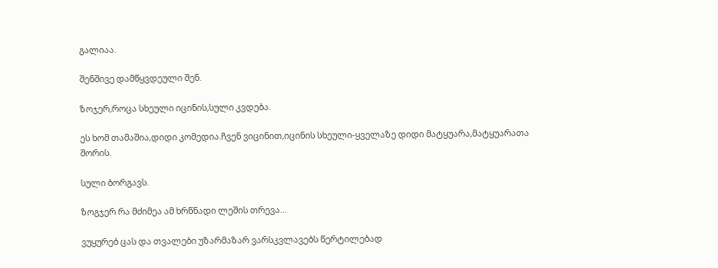გალიაა.

შენშივე დამწყვდეული შენ.

ზოჯერ,როცა სხეული იცინის,სული კვდება.

ეს ხომ თამაშია,დიდი კომედია.ჩვენ ვიცინით,იცინის სხეული-ყველაზე დიდი მატყუარა,მატყუარათა შორის.

სული ბორგავს.

ზოგჯერ რა მძიმეა ამ ხრწნადი ლეშის თრევა…

ვუყურებ ცას და თვალები უზარმაზარ ვარსკვლავებს წერტილებად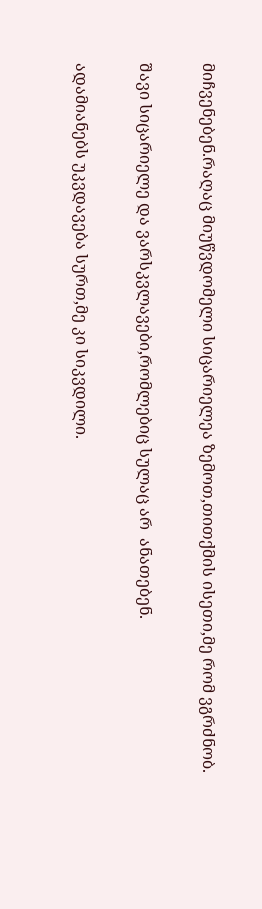მიჩვენებენ.რაღაც მიუწვდომელი სიცარიელეა ზემოთ,თითქმის ისეთი,მე რომ ვგრძნობ.

შავი სიცარიელე და ვარსკვლავები,რომლებიც სულაც არ  ანათებენ.

ადამიანებს უკვდავება სურთ,მე კი სიკვდილი.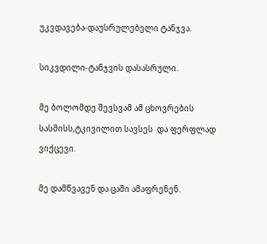უკვდავება-დაუსრულებელი ტანჯვა.

სიკვდილი-ტანჯვის დასასრული.

მე ბოლომდე შევსვამ ამ ცხოვრების სასმისს,ტკივილით სავსეს  და ფერფლად ვიქცევი.

მე დამწვავენ და ცაში ამაფრენენ.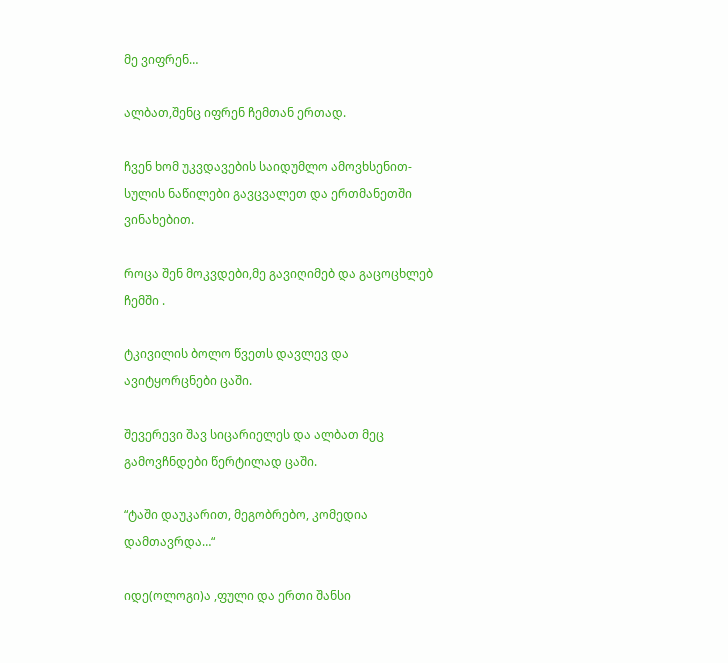მე ვიფრენ…

ალბათ,შენც იფრენ ჩემთან ერთად.

ჩვენ ხომ უკვდავების საიდუმლო ამოვხსენით-სულის ნაწილები გავცვალეთ და ერთმანეთში ვინახებით.

როცა შენ მოკვდები,მე გავიღიმებ და გაცოცხლებ ჩემში .

ტკივილის ბოლო წვეთს დავლევ და ავიტყორცნები ცაში.

შევერევი შავ სიცარიელეს და ალბათ მეც გამოვჩნდები წერტილად ცაში.

“ტაში დაუკარით, მეგობრებო, კომედია დამთავრდა…“

იდე(ოლოგი)ა ,ფული და ერთი შანსი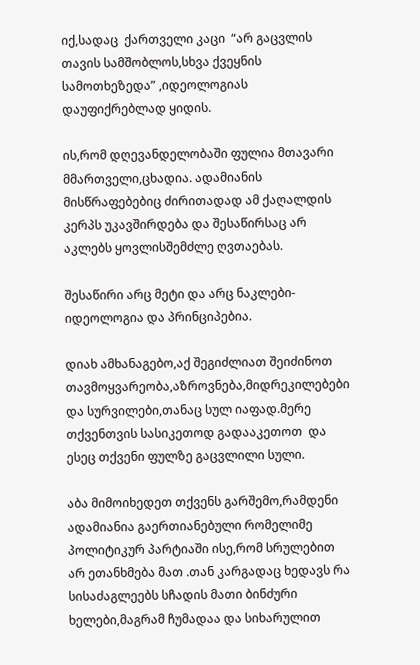იქ,სადაც  ქართველი კაცი  “არ გაცვლის თავის სამშობლოს,სხვა ქვეყნის სამოთხეზედა” ,იდეოლოგიას დაუფიქრებლად ყიდის.

ის,რომ დღევანდელობაში ფულია მთავარი მმართველი,ცხადია. ადამიანის მისწრაფებებიც ძირითადად ამ ქაღალდის კერპს უკავშირდება და შესაწირსაც არ აკლებს ყოვლისშემძლე ღვთაებას.

შესაწირი არც მეტი და არც ნაკლები-იდეოლოგია და პრინციპებია.

დიახ ამხანაგებო,აქ შეგიძლიათ შეიძინოთ თავმოყვარეობა,აზროვნება,მიდრეკილებები და სურვილები,თანაც სულ იაფად.მერე თქვენთვის სასიკეთოდ გადააკეთოთ  და ესეც თქვენი ფულზე გაცვლილი სული.

აბა მიმოიხედეთ თქვენს გარშემო,რამდენი ადამიანია გაერთიანებული რომელიმე პოლიტიკურ პარტიაში ისე,რომ სრულებით არ ეთანხმება მათ .თან კარგადაც ხედავს რა სისაძაგლეებს სჩადის მათი ბინძური ხელები,მაგრამ ჩუმადაა და სიხარულით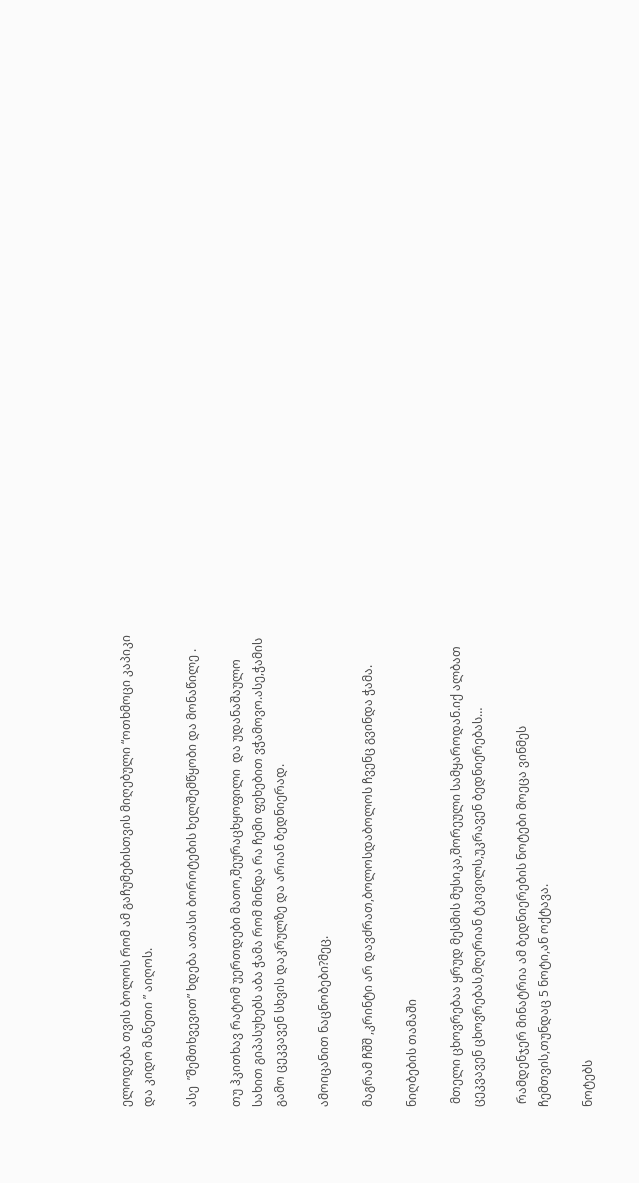ელოდება თვის ბოლოს რომ ამ გაჩუმებისთვის მიღებული “ოთხმოცი კაპიკი და კიდო მანეთი ” აიღოს.

ასე  ”შემთხვევით” ხდება ათასი ბოროტების ხელშემწყობი და მონაწილე .

თუ ჰკითხავ რატომ უერთდები მათო,შეურაცხყოფილი  და უდანაშაულო სახით გიპასუხებს აბა ჭამა რომ მინდა რა ჩემი ფეხებით ვჭამოვო.ასე,ჭამის გამო ცეკვავენ სხვის დაკრულზე და არიან ბედნიერად.

ამოიცანით ნაცნობები?მეც.

მაგრამ ჩშშ ,კრინტი არ დავძრათ,ბოლოსდაბოლოს ჩვენც გვინდა ჭამა.

ნიღბების თამაში

 მთელი ცხოვრებაა ყრუდ მესმის მუსიკა,შორეული სამყაროდან.იქ ალბათ ცეკვავენ ცხოვრებას,მღერიან ტკივილს,უკრავენ ბედნიერებას…

 რამდენჯერ მინატრია ამ ბედნიერების ნოტები მოეცა ვინმეს ჩემთვის,თუნდაც 5 ნოტი,ან ოქტავა.

ნოტებს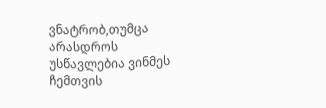ვნატრობ,თუმცა არასდროს უსწავლებია ვინმეს ჩემთვის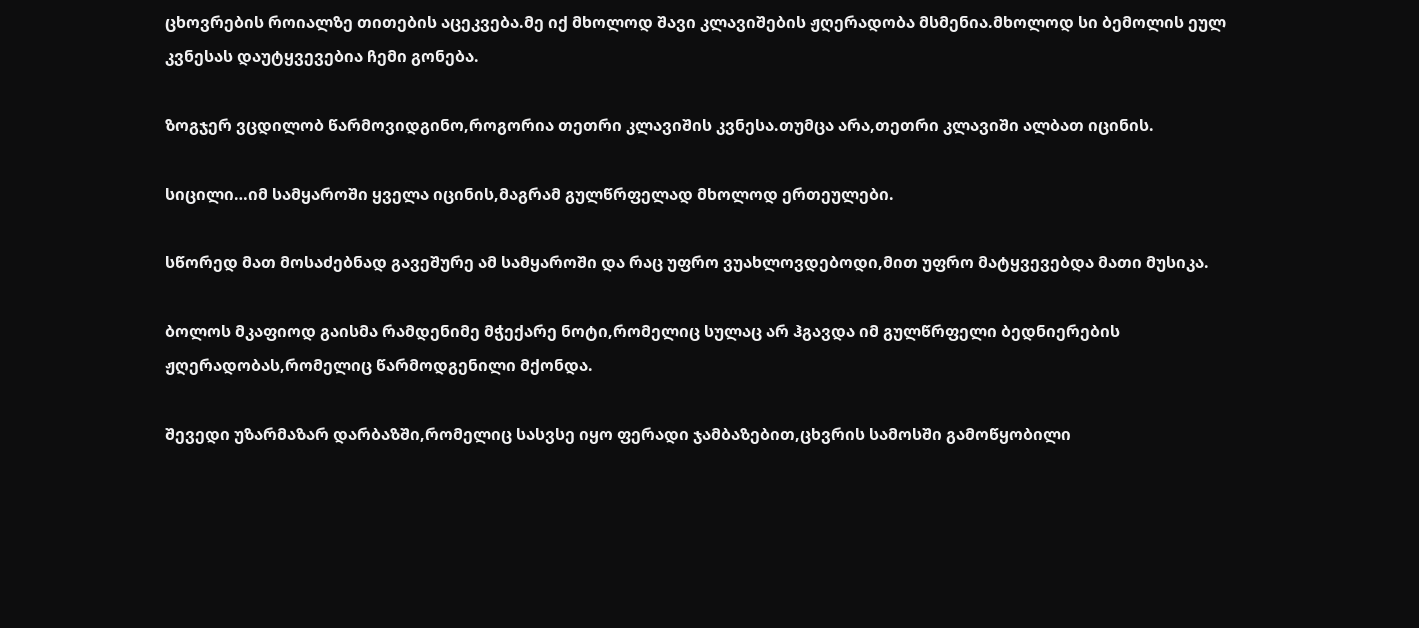ცხოვრების როიალზე თითების აცეკვება.მე იქ მხოლოდ შავი კლავიშების ჟღერადობა მსმენია.მხოლოდ სი ბემოლის ეულ კვნესას დაუტყვევებია ჩემი გონება.

ზოგჯერ ვცდილობ წარმოვიდგინო,როგორია თეთრი კლავიშის კვნესა.თუმცა არა,თეთრი კლავიში ალბათ იცინის.

სიცილი…იმ სამყაროში ყველა იცინის,მაგრამ გულწრფელად მხოლოდ ერთეულები.

სწორედ მათ მოსაძებნად გავეშურე ამ სამყაროში და რაც უფრო ვუახლოვდებოდი,მით უფრო მატყვევებდა მათი მუსიკა.

ბოლოს მკაფიოდ გაისმა რამდენიმე მჭექარე ნოტი,რომელიც სულაც არ ჰგავდა იმ გულწრფელი ბედნიერების ჟღერადობას,რომელიც წარმოდგენილი მქონდა.

შევედი უზარმაზარ დარბაზში,რომელიც სასვსე იყო ფერადი ჯამბაზებით,ცხვრის სამოსში გამოწყობილი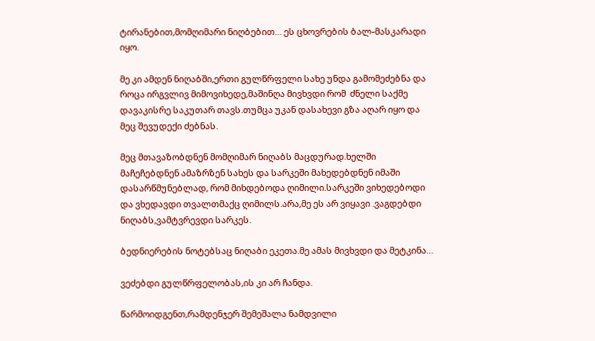ტირანებით,მომღიმარი ნიღბებით… ეს ცხოვრების ბალ-მასკარადი იყო.

მე კი ამდენ ნიღაბში,ერთი გულწრფელი სახე უნდა გამომეძებნა და როცა ირგვლივ მიმოვიხედე,მაშინღა მივხვდი რომ  ძნელი საქმე დავაკისრე საკუთარ თავს.თუმცა უკან დასახევი გზა აღარ იყო და მეც შევუდექი ძებნას.

მეც მთავაზობდნენ მომღიმარ ნიღაბს მაცდურად.ხელში მაჩეჩებდნენ ამაზრზენ სახეს და სარკეში მახედებდნენ იმაში დასარწმუნებლად, რომ მიხდებოდა ღიმილი.სარკეში ვიხედებოდი და ვხედავდი თვალთმაქც ღიმილს.არა,მე ეს არ ვიყავი .ვაგდებდი ნიღაბს,ვამტვრევდი სარკეს.

ბედნიერების ნოტებსაც ნიღაბი ეკეთა.მე ამას მივხვდი და მეტკინა…

ვეძებდი გულწრფელობას,ის კი არ ჩანდა.

წარმოიდგენთ,რამდენჯერ შემეშალა ნამდვილი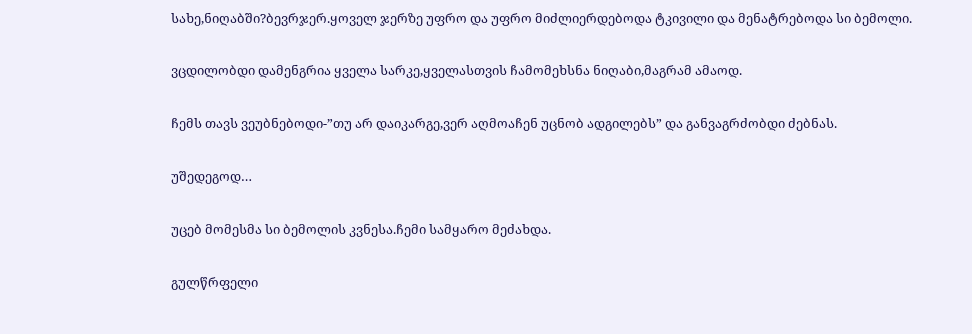სახე,ნიღაბში?ბევრჯერ.ყოველ ჯერზე უფრო და უფრო მიძლიერდებოდა ტკივილი და მენატრებოდა სი ბემოლი.

ვცდილობდი დამენგრია ყველა სარკე,ყველასთვის ჩამომეხსნა ნიღაბი,მაგრამ ამაოდ.

ჩემს თავს ვეუბნებოდი-”თუ არ დაიკარგე,ვერ აღმოაჩენ უცნობ ადგილებს” და განვაგრძობდი ძებნას.

უშედეგოდ…

უცებ მომესმა სი ბემოლის კვნესა.ჩემი სამყარო მეძახდა.

გულწრფელი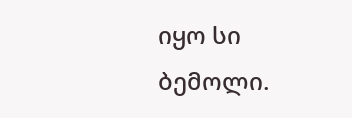იყო სი ბემოლი.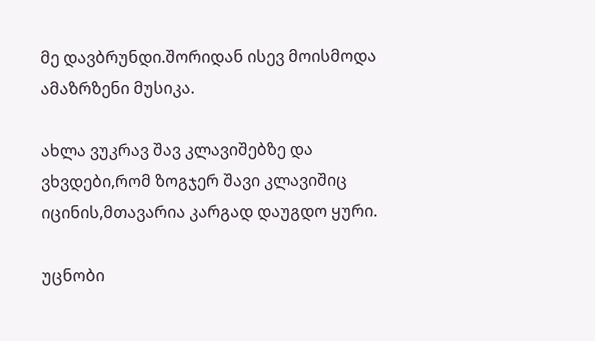მე დავბრუნდი.შორიდან ისევ მოისმოდა ამაზრზენი მუსიკა.

ახლა ვუკრავ შავ კლავიშებზე და ვხვდები,რომ ზოგჯერ შავი კლავიშიც იცინის,მთავარია კარგად დაუგდო ყური.

უცნობი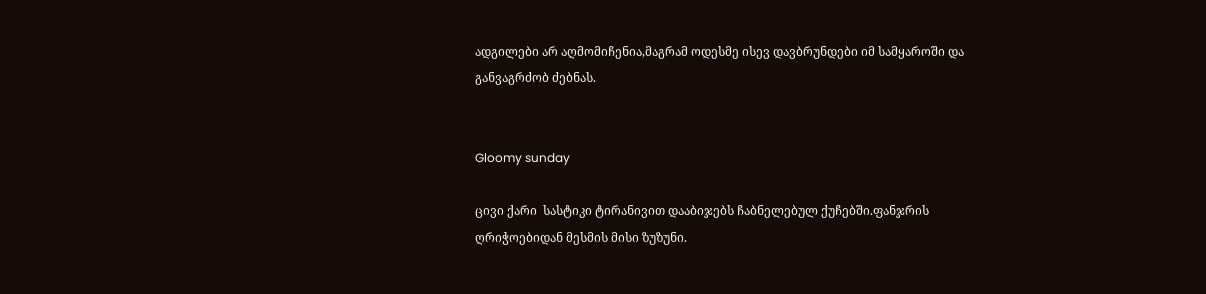ადგილები არ აღმომიჩენია,მაგრამ ოდესმე ისევ დავბრუნდები იმ სამყაროში და განვაგრძობ ძებნას.


Gloomy sunday

ცივი ქარი  სასტიკი ტირანივით დააბიჯებს ჩაბნელებულ ქუჩებში.ფანჯრის ღრიჭოებიდან მესმის მისი ზუზუნი.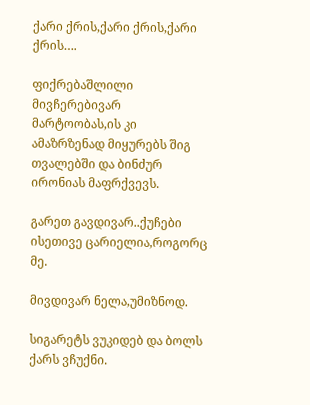ქარი ქრის,ქარი ქრის,ქარი ქრის….

ფიქრებაშლილი მივჩერებივარ მარტოობას,ის კი ამაზრზენად მიყურებს შიგ თვალებში და ბინძურ ირონიას მაფრქვევს.

გარეთ გავდივარ..ქუჩები ისეთივე ცარიელია,როგორც მე.

მივდივარ ნელა,უმიზნოდ.

სიგარეტს ვუკიდებ და ბოლს ქარს ვჩუქნი.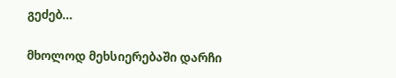გეძებ…

მხოლოდ მეხსიერებაში დარჩი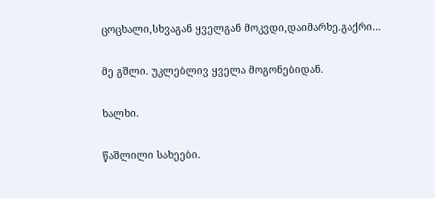ცოცხალი,სხვაგან ყველგან მოკვდი,დაიმარხე.გაქრი…

მე გშლი. უკლებლივ ყველა მოგონებიდან.

ხალხი.

წაშლილი სახეები.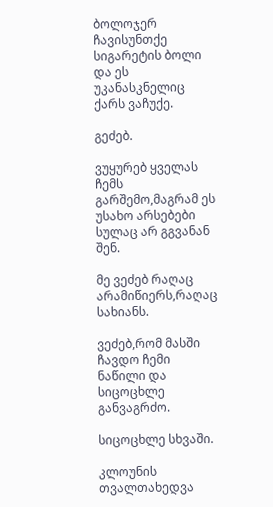ბოლოჯერ ჩავისუნთქე სიგარეტის ბოლი და ეს უკანასკნელიც ქარს ვაჩუქე.

გეძებ.

ვუყურებ ყველას ჩემს გარშემო,მაგრამ ეს უსახო არსებები სულაც არ გგვანან შენ.

მე ვეძებ რაღაც არამიწიერს,რაღაც სახიანს.

ვეძებ,რომ მასში ჩავდო ჩემი ნაწილი და სიცოცხლე განვაგრძო.

სიცოცხლე სხვაში.

კლოუნის თვალთახედვა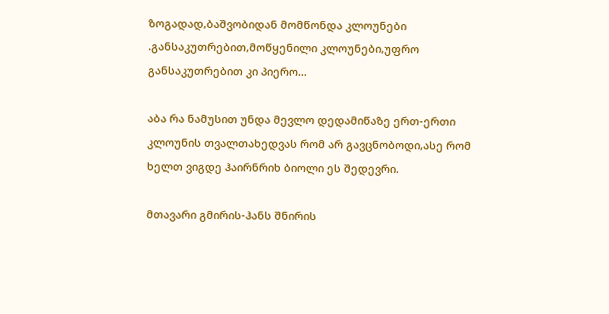ზოგადად,ბაშვობიდან მომწონდა კლოუნები .განსაკუთრებით,მოწყენილი კლოუნები,უფრო განსაკუთრებით კი პიერო…

აბა რა ნამუსით უნდა მევლო დედამიწაზე ერთ-ერთი კლოუნის თვალთახედვას რომ არ გავცნობოდი,ასე რომ ხელთ ვიგდე ჰაირნრიხ ბიოლი ეს შედევრი.

მთავარი გმირის-ჰანს შნირის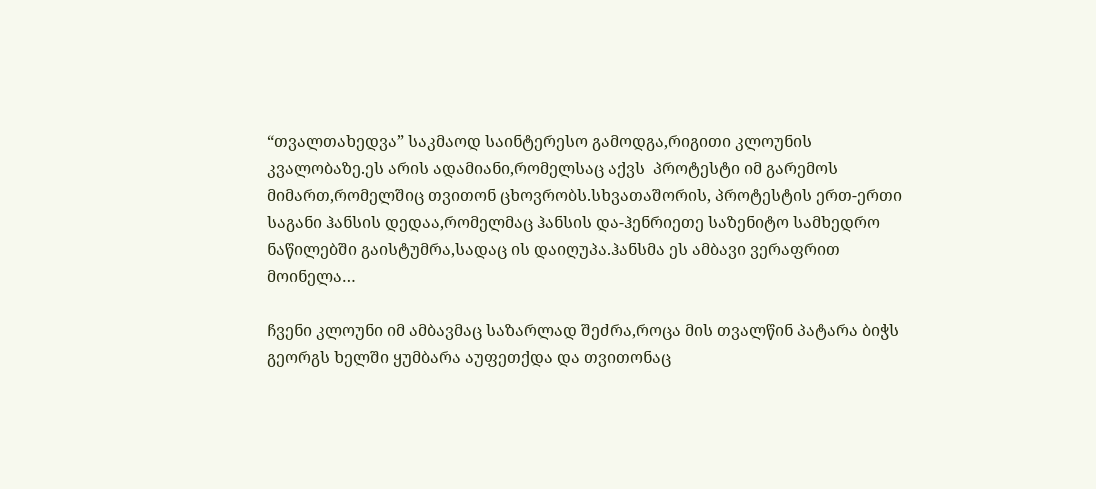“თვალთახედვა” საკმაოდ საინტერესო გამოდგა,რიგითი კლოუნის კვალობაზე.ეს არის ადამიანი,რომელსაც აქვს  პროტესტი იმ გარემოს მიმართ,რომელშიც თვითონ ცხოვრობს.სხვათაშორის, პროტესტის ერთ-ერთი საგანი ჰანსის დედაა,რომელმაც ჰანსის და-ჰენრიეთე საზენიტო სამხედრო ნაწილებში გაისტუმრა,სადაც ის დაიღუპა.ჰანსმა ეს ამბავი ვერაფრით მოინელა…

ჩვენი კლოუნი იმ ამბავმაც საზარლად შეძრა,როცა მის თვალწინ პატარა ბიჭს გეორგს ხელში ყუმბარა აუფეთქდა და თვითონაც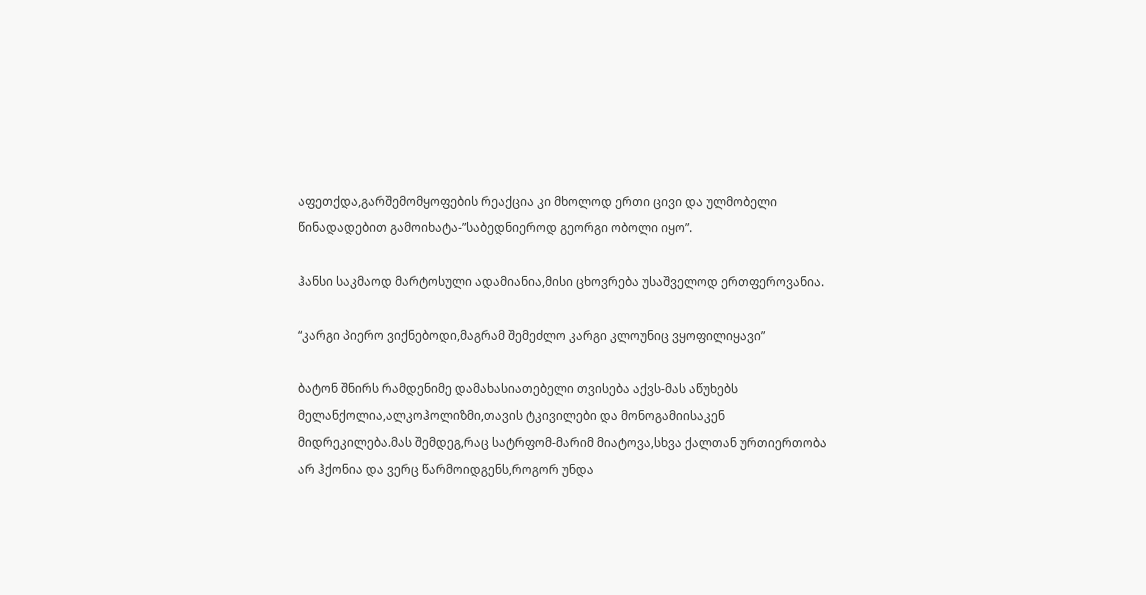აფეთქდა,გარშემომყოფების რეაქცია კი მხოლოდ ერთი ცივი და ულმობელი წინადადებით გამოიხატა-”საბედნიეროდ გეორგი ობოლი იყო”.

ჰანსი საკმაოდ მარტოსული ადამიანია,მისი ცხოვრება უსაშველოდ ერთფეროვანია.

“კარგი პიერო ვიქნებოდი,მაგრამ შემეძლო კარგი კლოუნიც ვყოფილიყავი”

ბატონ შნირს რამდენიმე დამახასიათებელი თვისება აქვს-მას აწუხებს მელანქოლია,ალკოჰოლიზმი,თავის ტკივილები და მონოგამიისაკენ მიდრეკილება.მას შემდეგ,რაც სატრფომ-მარიმ მიატოვა,სხვა ქალთან ურთიერთობა არ ჰქონია და ვერც წარმოიდგენს,როგორ უნდა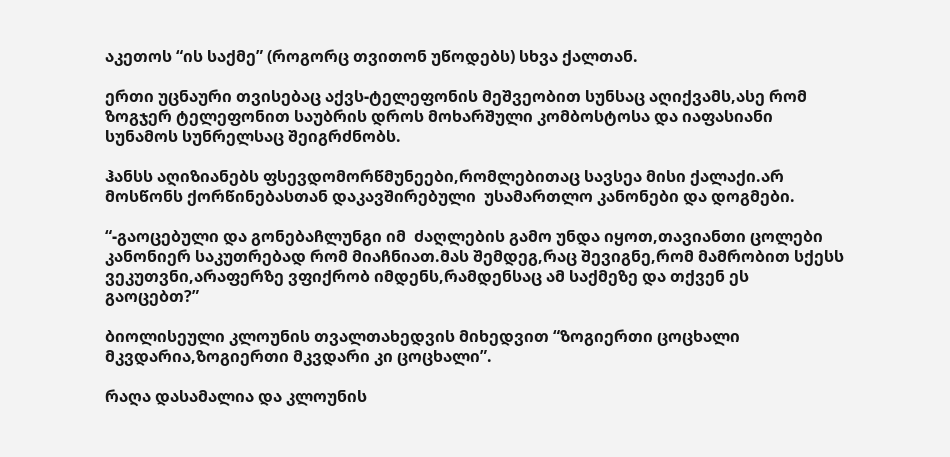აკეთოს “ის საქმე” (როგორც თვითონ უწოდებს) სხვა ქალთან.

ერთი უცნაური თვისებაც აქვს-ტელეფონის მეშვეობით სუნსაც აღიქვამს,ასე რომ ზოგჯერ ტელეფონით საუბრის დროს მოხარშული კომბოსტოსა და იაფასიანი  სუნამოს სუნრელსაც შეიგრძნობს.

ჰანსს აღიზიანებს ფსევდომორწმუნეები,რომლებითაც სავსეა მისი ქალაქი.არ მოსწონს ქორწინებასთან დაკავშირებული  უსამართლო კანონები და დოგმები.

“-გაოცებული და გონებაჩლუნგი იმ  ძაღლების გამო უნდა იყოთ,თავიანთი ცოლები კანონიერ საკუთრებად რომ მიაჩნიათ.მას შემდეგ,რაც შევიგნე,რომ მამრობით სქესს ვეკუთვნი,არაფერზე ვფიქრობ იმდენს,რამდენსაც ამ საქმეზე და თქვენ ეს გაოცებთ?”

ბიოლისეული კლოუნის თვალთახედვის მიხედვით “ზოგიერთი ცოცხალი მკვდარია,ზოგიერთი მკვდარი კი ცოცხალი”.

რაღა დასამალია და კლოუნის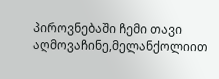პიროვნებაში ჩემი თავი აღმოვაჩინე,მელანქოლიით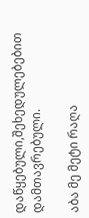დაწყებული,შეხედულებებით დამთავრებული.

აბა მე მეტი რაღა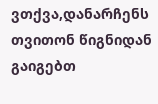ვთქვა,დანარჩენს თვითონ წიგნიდან გაიგებთ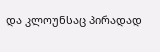და კლოუნსაც პირადად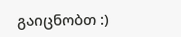გაიცნობთ :)